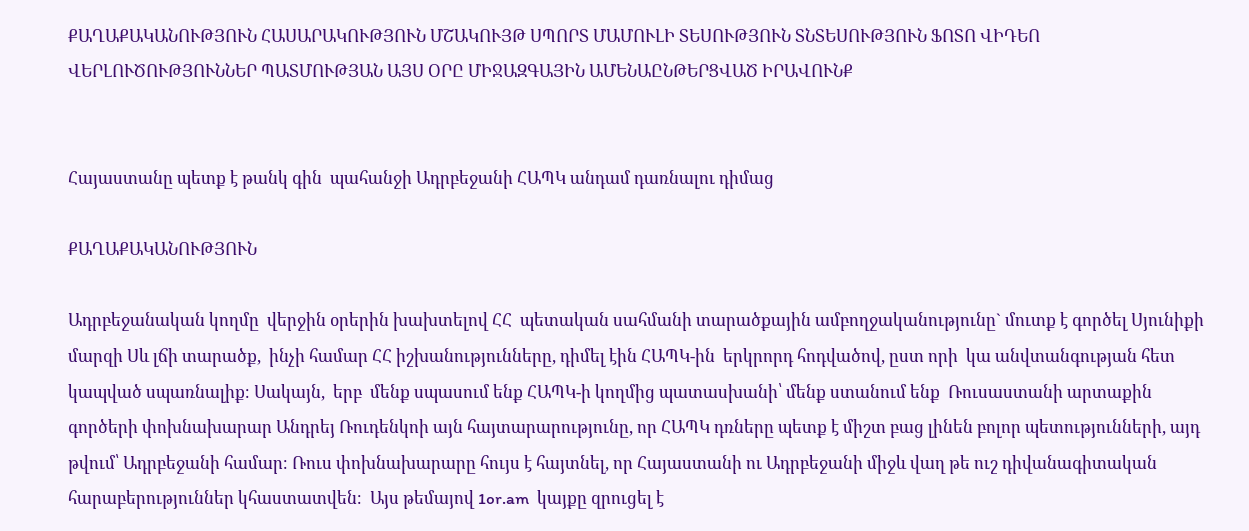ՔԱՂԱՔԱԿԱՆՈՒԹՅՈՒՆ ՀԱՍԱՐԱԿՈՒԹՅՈՒՆ ՄՇԱԿՈՒՅԹ ՍՊՈՐՏ ՄԱՄՈՒԼԻ ՏԵՍՈՒԹՅՈՒՆ ՏՆՏԵՍՈՒԹՅՈՒՆ ՖՈՏՈ ՎԻԴԵՈ ՎԵՐԼՈՒԾՈՒԹՅՈՒՆՆԵՐ ՊԱՏՄՈՒԹՅԱՆ ԱՅՍ ՕՐԸ ՄԻՋԱԶԳԱՅԻՆ ԱՄԵՆԱԸՆԹԵՐՑՎԱԾ ԻՐԱՎՈՒՆՔ


Հայաստանը պետք է թանկ գին  պահանջի Ադրբեջանի ՀԱՊԿ անդամ դառնալու դիմաց

ՔԱՂԱՔԱԿԱՆՈՒԹՅՈՒՆ

Ադրբեջանական կողմը  վերջին օրերին խախտելով ՀՀ  պետական սահմանի տարածքային ամբողջականությունը` մուտք է գործել Սյունիքի մարզի Սև լճի տարածք,  ինչի համար ՀՀ իշխանությունները, դիմել էին ՀԱՊԿ-ին  երկրորդ հոդվածով, ըստ որի  կա անվտանգության հետ կապված սպառնալիք։ Սակայն,  երբ  մենք սպասում ենք ՀԱՊԿ-ի կողմից պատասխանի՝ մենք ստանում ենք  Ռուսաստանի արտաքին գործերի փոխնախարար Անդրեյ Ռուդենկոի այն հայտարարությունը, որ ՀԱՊԿ դռները պետք է միշտ բաց լինեն բոլոր պետությունների, այդ թվում՝ Ադրբեջանի համար։ Ռուս փոխնախարարը հույս է հայտնել, որ Հայաստանի ու Ադրբեջանի միջև վաղ թե ուշ դիվանագիտական հարաբերություններ կհաստատվեն։  Այս թեմայով 1or.am  կայքը զրուցել է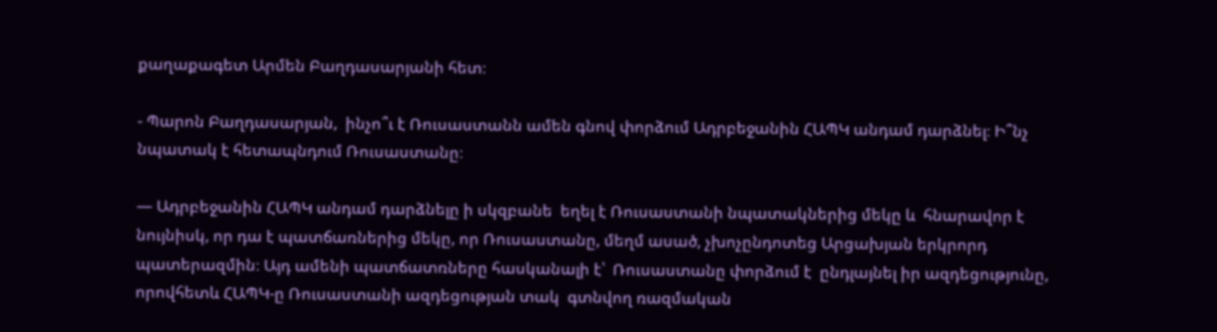քաղաքագետ Արմեն Բաղդասարյանի հետ։

- Պարոն Բաղդասարյան,  ինչո՞ւ է Ռուսաստանն ամեն գնով փորձում Ադրբեջանին ՀԱՊԿ անդամ դարձնել։ Ի՞նչ նպատակ է հետապնդում Ռուսաստանը։

— Ադրբեջանին ՀԱՊԿ անդամ դարձնելը ի սկզբանե  եղել է Ռուսաստանի նպատակներից մեկը և  հնարավոր է նույնիսկ, որ դա է պատճառներից մեկը, որ Ռուսաստանը, մեղմ ասած, չխոչընդոտեց Արցախյան երկրորդ պատերազմին։ Այդ ամենի պատճատռները հասկանալի է՝  Ռուսաստանը փորձում է  ընդլայնել իր ազդեցությունը, որովհետև ՀԱՊԿ-ը Ռուսաստանի ազդեցության տակ  գտնվող ռազմական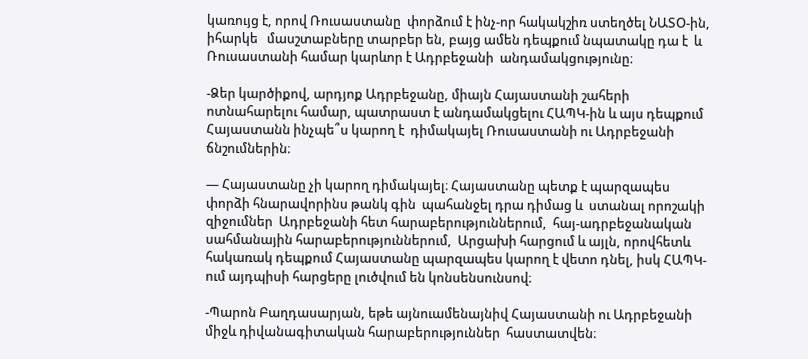կառույց է, որով Ռուսաստանը  փորձում է ինչ-որ հակակշիռ ստեղծել ՆԱՏՕ-ին, իհարկե   մասշտաբները տարբեր են, բայց ամեն դեպքում նպատակը դա է  և Ռուսաստանի համար կարևոր է Ադրբեջանի  անդամակցությունը։

-Ձեր կարծիքով, արդյոք Ադրբեջանը, միայն Հայաստանի շահերի ոտնահարելու համար, պատրաստ է անդամակցելու ՀԱՊԿ-ին և այս դեպքում Հայաստանն ինչպե՞ս կարող է  դիմակայել Ռուսաստանի ու Ադրբեջանի ճնշումներին։

— Հայաստանը չի կարող դիմակայել։ Հայաստանը պետք է պարզապես փորձի հնարավորինս թանկ գին  պահանջել դրա դիմաց և  ստանալ որոշակի  զիջումներ  Ադրբեջանի հետ հարաբերություններում,  հայ-ադրբեջանական սահմանային հարաբերություններում,  Արցախի հարցում և այլն, որովհետև հակառակ դեպքում Հայաստանը պարզապես կարող է վետո դնել, իսկ ՀԱՊԿ-ում այդպիսի հարցերը լուծվում են կոնսենսունսով։

-Պարոն Բաղդասարյան, եթե այնուամենայնիվ Հայաստանի ու Ադրբեջանի միջև դիվանագիտական հարաբերություններ  հաստատվեն։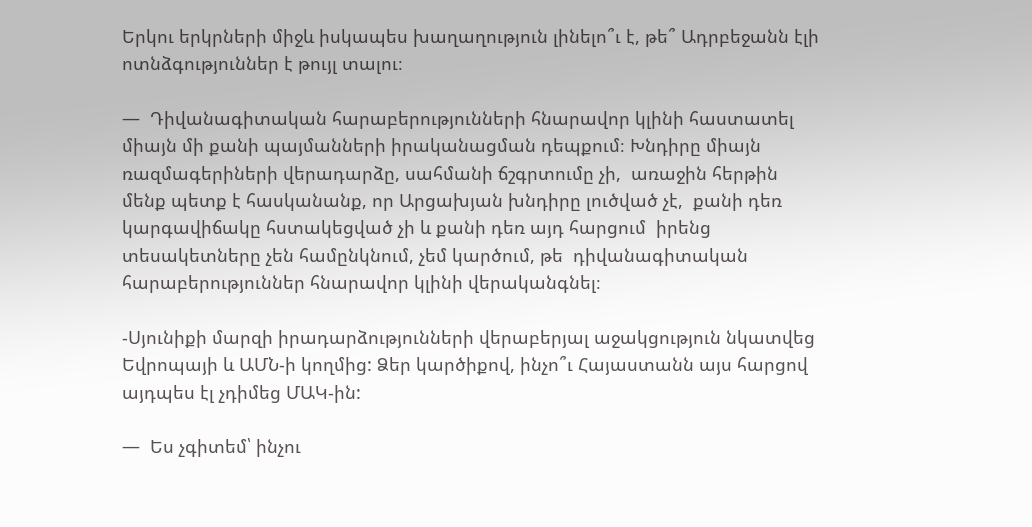Երկու երկրների միջև իսկապես խաղաղություն լինելո՞ւ է, թե՞ Ադրբեջանն էլի ոտնձգություններ է թույլ տալու։

—  Դիվանագիտական հարաբերությունների հնարավոր կլինի հաստատել միայն մի քանի պայմանների իրականացման դեպքում։ Խնդիրը միայն ռազմագերիների վերադարձը, սահմանի ճշգրտումը չի,  առաջին հերթին մենք պետք է հասկանանք, որ Արցախյան խնդիրը լուծված չէ,  քանի դեռ կարգավիճակը հստակեցված չի և քանի դեռ այդ հարցում  իրենց տեսակետները չեն համընկնում, չեմ կարծում, թե  դիվանագիտական հարաբերություններ հնարավոր կլինի վերականգնել։

-Սյունիքի մարզի իրադարձությունների վերաբերյալ աջակցություն նկատվեց Եվրոպայի և ԱՄՆ-ի կողմից: Ձեր կարծիքով, ինչո՞ւ Հայաստանն այս հարցով այդպես էլ չդիմեց ՄԱԿ-ին:

—  Ես չգիտեմ՝ ինչու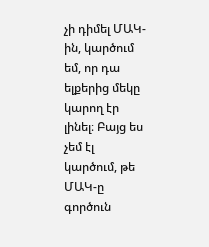չի դիմել ՄԱԿ-ին, կարծում եմ, որ դա ելքերից մեկը կարող էր լինել։ Բայց ես չեմ էլ կարծում, թե ՄԱԿ-ը գործուն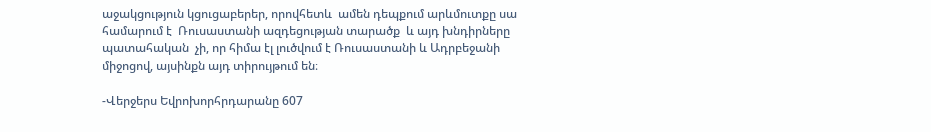աջակցություն կցուցաբերեր, որովհետև  ամեն դեպքում արևմուտքը սա համարում է  Ռուսաստանի ազդեցության տարածք  և այդ խնդիրները պատահական  չի, որ հիմա էլ լուծվում է Ռուսաստանի և Ադրբեջանի միջոցով, այսինքն այդ տիրույթում են։

-Վերջերս Եվրոխորհրդարանը 607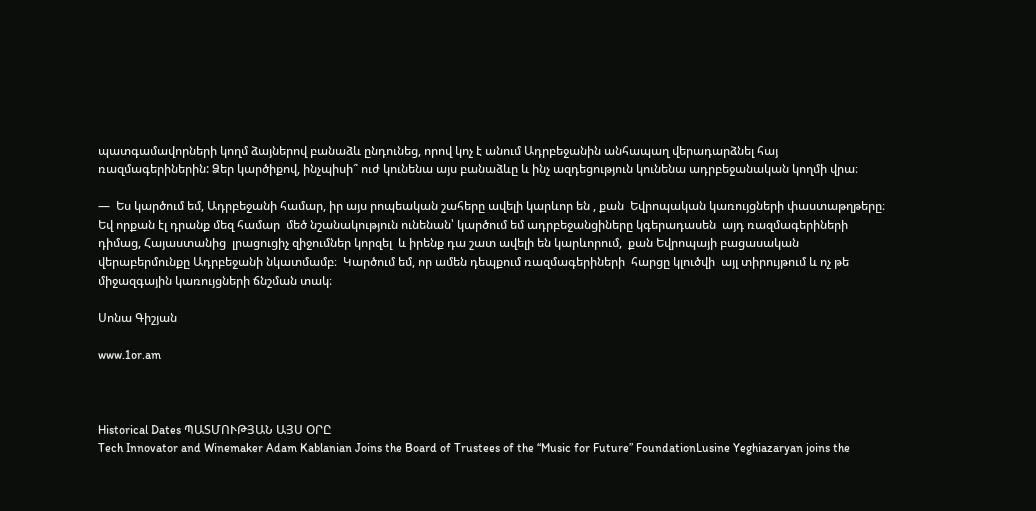պատգամավորների կողմ ձայներով բանաձև ընդունեց, որով կոչ է անում Ադրբեջանին անհապաղ վերադարձնել հայ ռազմագերիներին: Ձեր կարծիքով, ինչպիսի՞ ուժ կունենա այս բանաձևը և ինչ ազդեցություն կունենա ադրբեջանական կողմի վրա։

—  Ես կարծում եմ, Ադրբեջանի համար, իր այս րոպեական շահերը ավելի կարևոր են , քան  Եվրոպական կառույցների փաստաթղթերը։ Եվ որքան էլ դրանք մեզ համար  մեծ նշանակություն ունենան՝ կարծում եմ ադրբեջանցիները կգերադասեն  այդ ռազմագերիների դիմաց, Հայաստանից  լրացուցիչ զիջումներ կորզել  և իրենք դա շատ ավելի են կարևորում,  քան Եվրոպայի բացասական  վերաբերմունքը Ադրբեջանի նկատմամբ։  Կարծում եմ, որ ամեն դեպքում ռազմագերիների  հարցը կլուծվի  այլ տիրույթում և ոչ թե  միջազգային կառույցների ճնշման տակ։

Սոնա Գիշյան

www.1or.am



Historical Dates ՊԱՏՄՈՒԹՅԱՆ ԱՅՍ ՕՐԸ
Tech Innovator and Winemaker Adam Kablanian Joins the Board of Trustees of the “Music for Future” FoundationLusine Yeghiazaryan joins the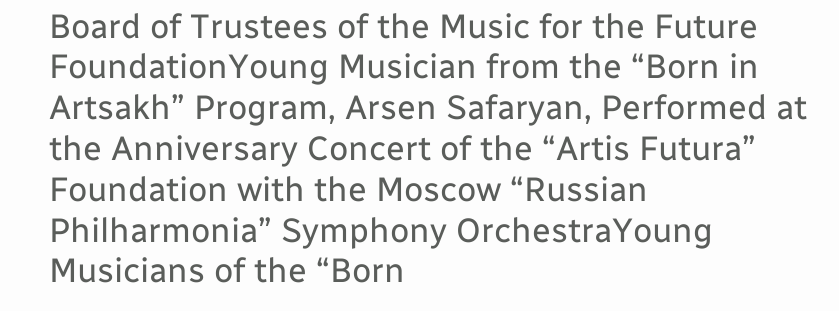Board of Trustees of the Music for the Future FoundationYoung Musician from the “Born in Artsakh” Program, Arsen Safaryan, Performed at the Anniversary Concert of the “Artis Futura” Foundation with the Moscow “Russian Philharmonia” Symphony OrchestraYoung Musicians of the “Born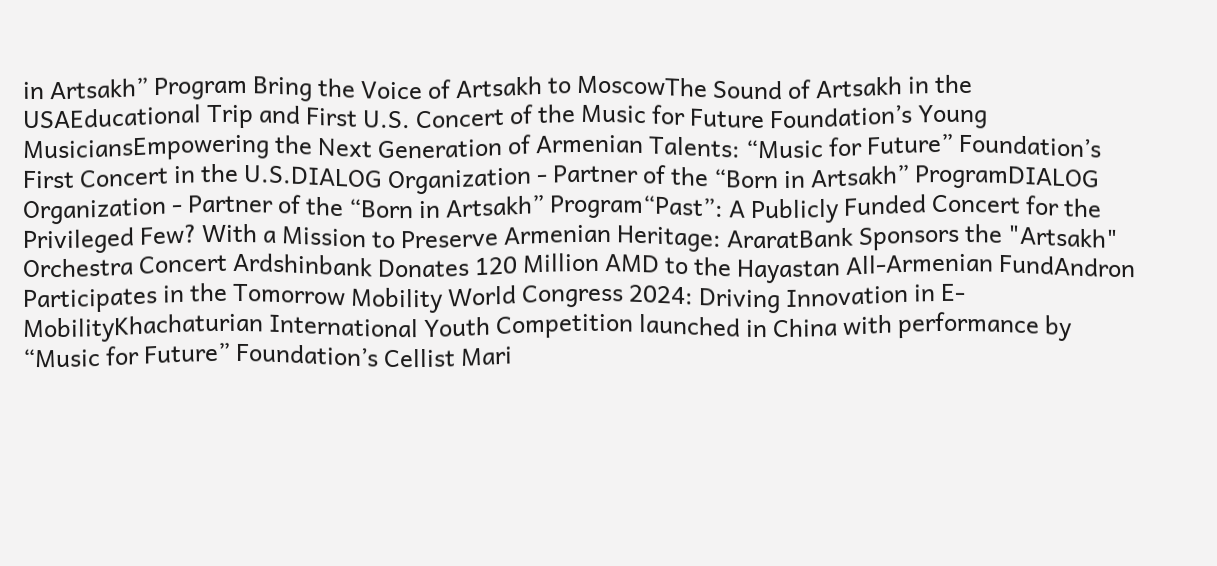in Artsakh” Program Bring the Voice of Artsakh to MoscowThe Sound of Artsakh in the USAEducational Trip and First U.S. Concert of the Music for Future Foundation’s Young MusiciansEmpowering the Next Generation of Armenian Talents: “Music for Future” Foundation’s First Concert in the U.S.DIALOG Organization - Partner of the “Born in Artsakh” ProgramDIALOG Organization - Partner of the “Born in Artsakh” Program“Past”: A Publicly Funded Concert for the Privileged Few? With a Mission to Preserve Armenian Heritage: AraratBank Sponsors the "Artsakh" Orchestra Concert Ardshinbank Donates 120 Million AMD to the Hayastan All-Armenian FundAndron Participates in the Tomorrow Mobility World Congress 2024: Driving Innovation in E-MobilityKhachaturian International Youth Competition launched in China with performance by “Music for Future” Foundation’s Cellist Mari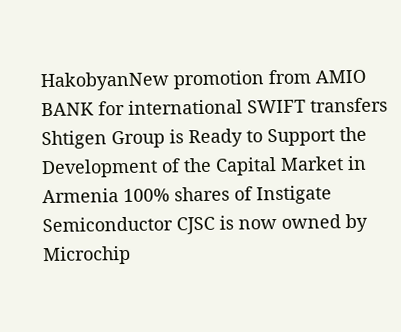HakobyanNew promotion from AMIO BANK for international SWIFT transfers Shtigen Group is Ready to Support the Development of the Capital Market in Armenia 100% shares of Instigate Semiconductor CJSC is now owned by Microchip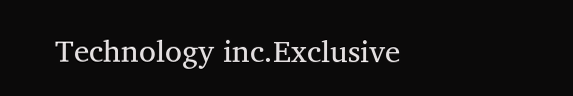Technology inc.Exclusive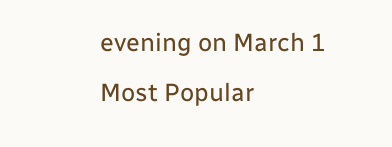evening on March 1
Most Popular